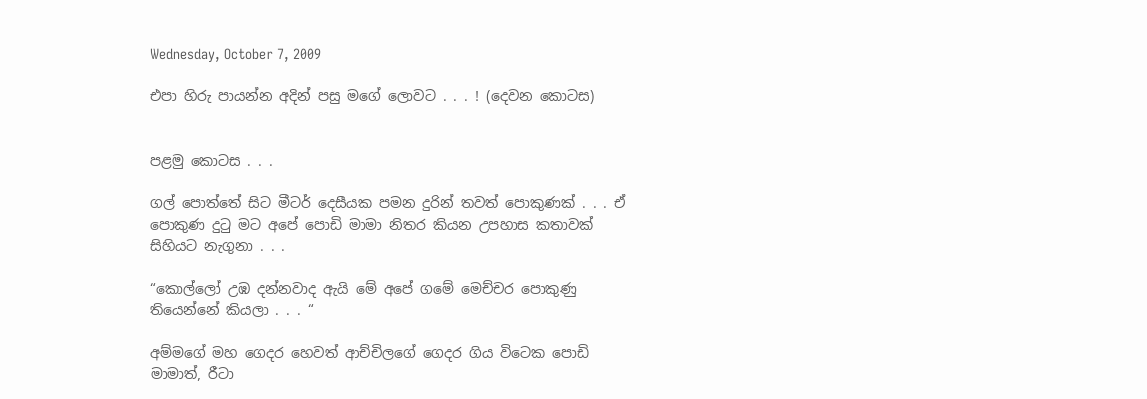Wednesday, October 7, 2009

එපා හිරු පායන්න අදින් පසු මගේ ලොවට . . . ! (දෙවන කොටස)


පළමු කොටස . . .

ගල් පොත්තේ සිට මීටර් දෙසීයක පමන දුරින් තවත් පොකුණක් . . . ඒ පොකුණ දුටු මට අපේ පොඩි මාමා නිතර කියන උපහාස කතාවක් සිහියට නැගුනා . . .

“කොල්ලෝ උඹ දන්නවාද ඇයි මේ අපේ ගමේ මෙච්චර පොකුණු තියෙන්නේ කියලා . . . “

අම්මගේ මහ ගෙදර හෙවත් ආච්චිලගේ ගෙදර ගිය විටෙක පොඩි මාමාත්, රීටා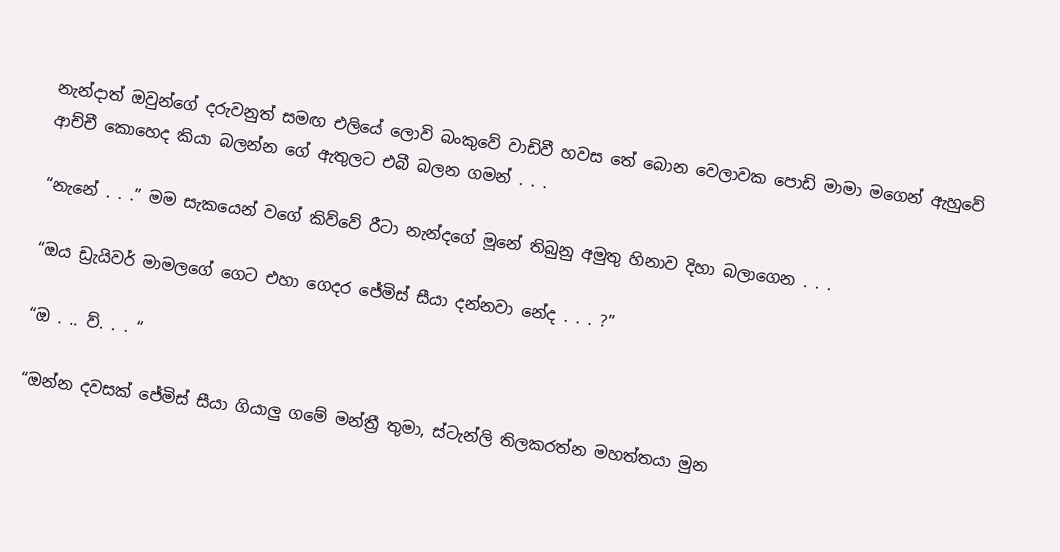නැන්දාත් ඔවුන්ගේ දරුවනුත් සමඟ එලියේ ලොවි බංකුවේ වාඩිවී හවස තේ බොන වෙලාවක පොඩි මාමා මගෙන් ඇහුවේ ආච්චී කොහෙද කියා බලන්න ගේ ඇතුලට එබී බලන ගමන් . . .

“නැනේ . . .” මම සැකයෙන් වගේ කිව්වේ රීටා නැන්දගේ මූනේ තිබුනු අමුතු හිනාව දිහා බලාගෙන . . .

“ඔය ඩ්‍රැයිවර් මාමලගේ ගෙට එහා ගෙදර ජේමිස් සීයා දන්නවා නේද . . . ?”

“ඔ . .. ව්. . . “

“ඔන්න දවසක් ජේමිස් සීයා ගියාලු ගමේ මන්ත්‍රී තුමා, ස්ටැන්ලි තිලකරත්න මහත්තයා මුන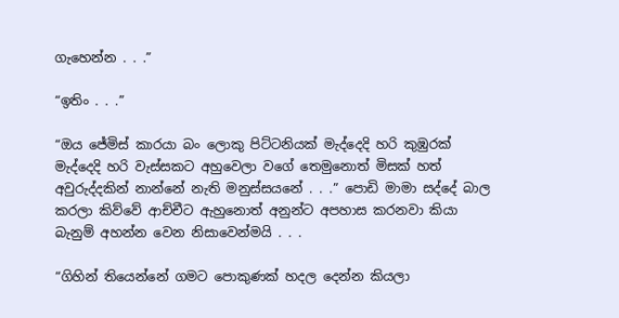ගැහෙන්න . . .”

“ඉතිං . . .”

“ඔය ජේමිස් කාරයා බං ලොකු පිට්ටනියක් මැද්දෙදි හරි කුඹුරක් මැද්දෙදි හරි වැස්සකට අහුවෙලා වගේ තෙමුනොත් මිසක් හත් අවුරුද්දකින් නාන්නේ නැති මනුස්සයනේ . . .” පොඩි මාමා සද්දේ බාල කරලා කිව්වේ ආච්චීට ඇහුනොත් අනුන්ට අපහාස කරනවා කියා බැනුම් අහන්න වෙන නිසාවෙන්මයි . . .

“ගිහින් තියෙන්නේ ගමට පොකුණක් හදල දෙන්න කියලා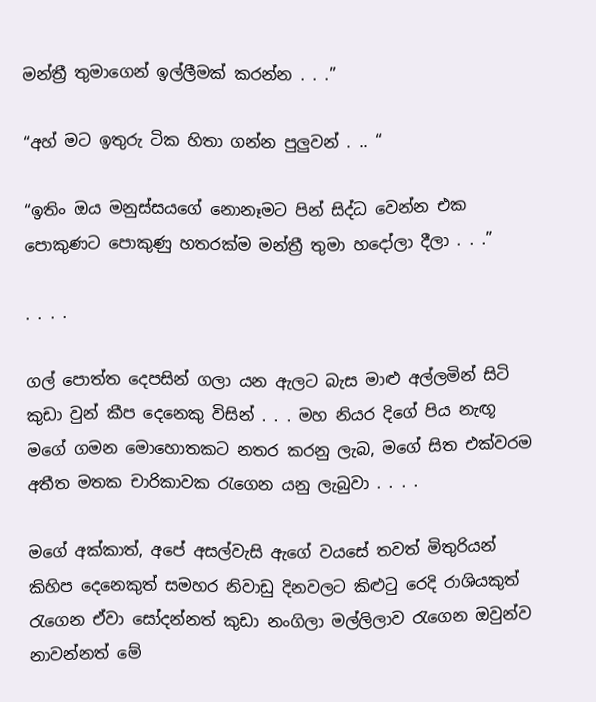මන්ත්‍රී තුමාගෙන් ඉල්ලීමක් කරන්න . . .”

“අහ් මට ඉතුරු ටික හිතා ගන්න පුලුවන් . .. “

“ඉතිං ඔය මනුස්සයගේ නොනෑමට පින් සිද්ධ වෙන්න එක පොකුණට පොකුණු හතරක්ම මන්ත්‍රී තුමා හදෝලා දීලා . . .”

. . . .

ගල් පොත්ත දෙපසින් ගලා යන ඇලට බැස මාළු අල්ලමින් සිටි කුඩා වුන් කීප දෙනෙකු විසින් . . . මහ නියර දිගේ පිය නැඟූ මගේ ගමන මොහොතකට නතර කරනු ලැබ, මගේ සිත එක්වරම අතීත මතක චාරිකාවක රැගෙන යනු ලැබුවා . . . .

මගේ අක්කාත්, අපේ අසල්වැසි ඇගේ වයසේ තවත් මිතුරියන් කිහිප දෙනෙකුත් සමහර නිවාඩු දිනවලට කිළුටු රෙදි රාශියකුත් රැගෙන ඒවා සෝදන්නත් කුඩා නංගිලා මල්ලිලාව රැගෙන ඔවුන්ව නාවන්නත් මේ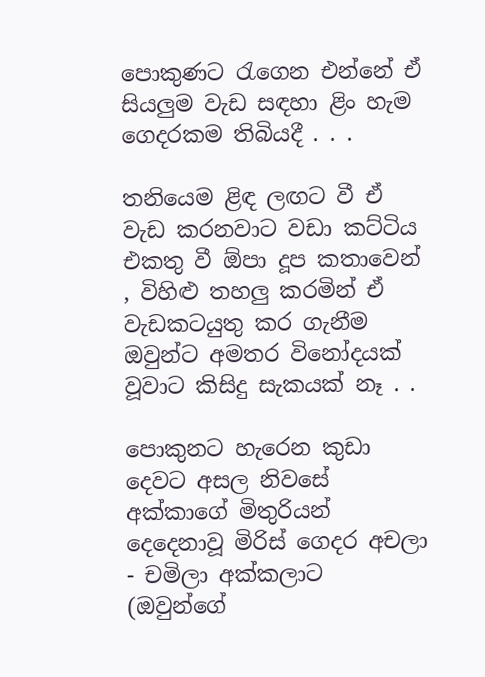පොකුණට රැගෙන එන්නේ ඒ සියලුම වැඩ සඳහා ළිං හැම ගෙදරකම තිබියදී . . .

තනියෙම ළිඳ ලඟට වී ඒ වැඩ කරනවාට වඩා කට්ටිය එකතු වී ඕපා දූප කතාවෙන් , විහිළු තහලු කරමින් ඒ වැඩකටයුතු කර ගැනීම ඔවුන්ට අමතර විනෝදයක් වූවාට කිසිදු සැකයක් නෑ . .

පොකුනට හැරෙන කුඩා දෙවට අසල නිවසේ අක්කාගේ මිතුරියන් දෙදෙනාවූ මිරිස් ගෙදර අචලා - චමිලා අක්කලාට (ඔවුන්ගේ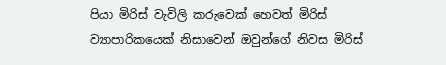පියා මිරිස් වැවිලි කරුවෙක් හෙවත් මිරිස් ව්‍යාපාරිකයෙක් නිසාවෙන් ඔවුන්ගේ නිවස මිරිස්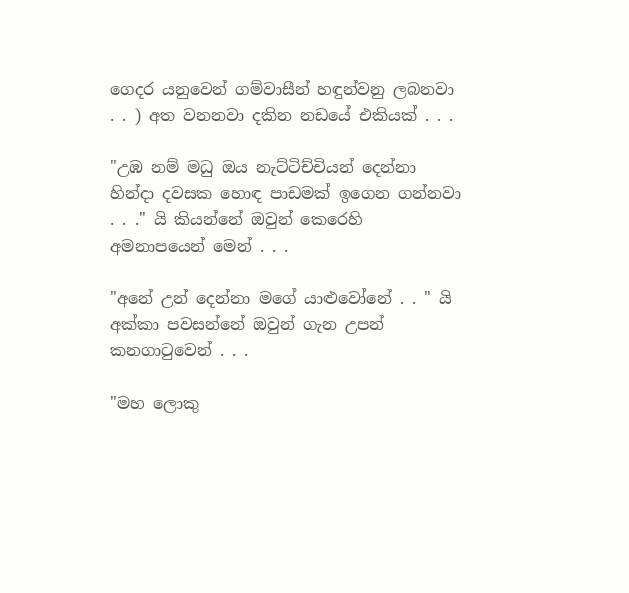ගෙදර යනුවෙන් ගම්වාසීන් හඳුන්වනු ලබනවා . . ) අත වනනවා දකින නඩයේ එකියක් . . .

"උඹ නම් මධු ඔය නැට්ටිච්චියන් දෙන්නා හින්දා දවසක හොඳ පාඩමක් ඉගෙන ගන්නවා . . ." යි කියන්නේ ඔවුන් කෙරෙහි අමනාපයෙන් මෙන් . . .

"අනේ උන් දෙන්නා මගේ යාළුවෝනේ . . " යි අක්කා පවසන්නේ ඔවුන් ගැන උපන් කනගාටුවෙන් . . .

"මහ ලොකු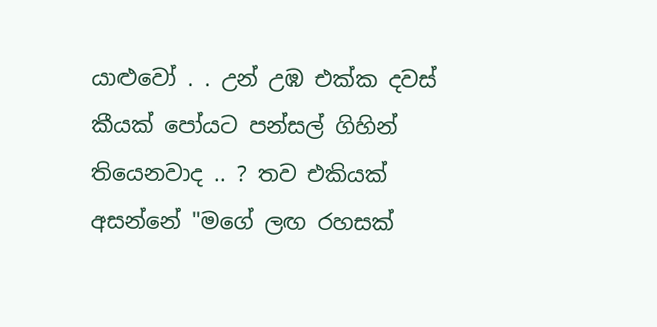යාළුවෝ . . උන් උඹ එක්ක දවස් කීයක් පෝයට පන්සල් ගිහින් තියෙනවාද .. ? තව එකියක් අසන්නේ "මගේ ලඟ රහසක්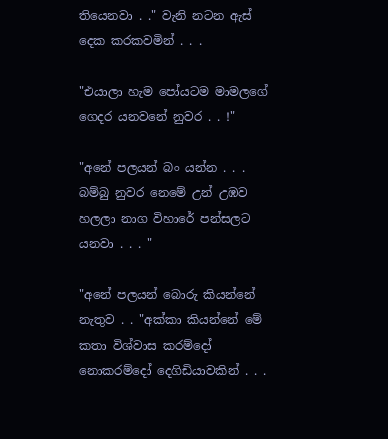තියෙනවා . ." වැනි නටන ඇස් දෙක කරකවමින් . . .

"එයාලා හැම පෝයටම මාමලගේ ගෙදර යනවනේ නුවර . . !"

"අනේ පලයන් බං යන්න . . . බම්බු නුවර නෙමේ උන් උඹව හලලා නාග විහාරේ පන්සලට යනවා . . . "

"අනේ පලයන් බොරු කියන්නේ නැතුව . . "අක්කා කියන්නේ මේ කතා විශ්වාස කරම්දෝ නොකරම්දෝ දෙගිඩියාවකින් . . .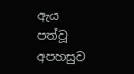ඇය පත්වූ අපහසුව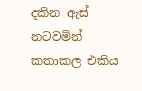දකින ඇස් නටවමින් කතාකල එකිය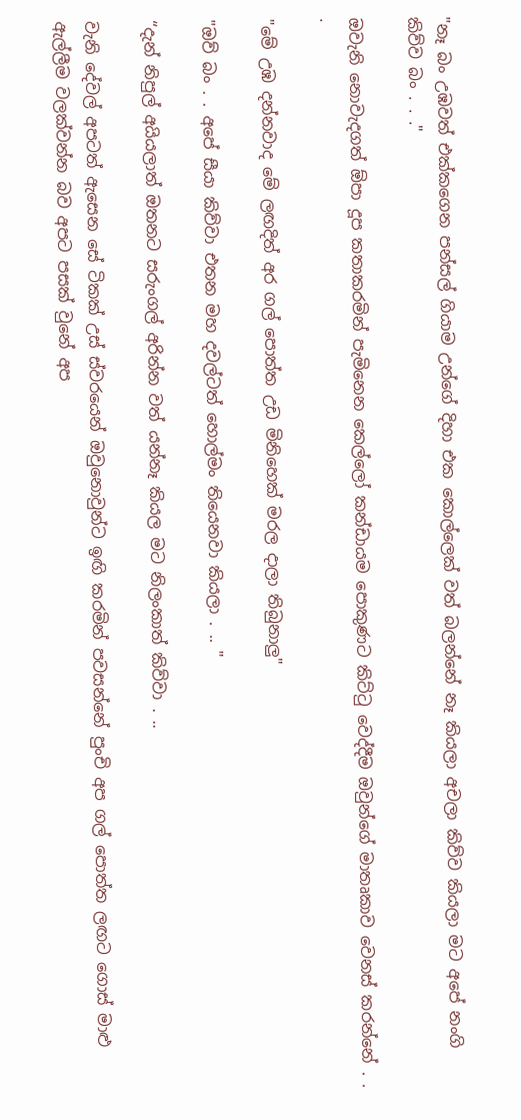"නෑ බං උඹවත් එක්කගෙන පන්සල් ගියාම උන්ගේ දිහා එක කොල්ලෙක් වත් බලන්නේ නෑ කියලා අචලා කිව්ව කියලා මට අපේ නංගි කිව්ව බං . . ."

ඔවැනි නොවැදගත් ඕපා දූප කතාකරමින් පැමිනෙන කෙල්ලෝ කන්ඩායම පොකුණට කිට්ටු වෙද්දීම ඔවුන්ගේ මාතෘකාව වෙනස් කරන්නේ . . .

"මේ උඹ දන්නවාද මේ ලඟදිත් අර ගල් පොත්ත උඩ මිනිහෙක් මරල දාලා තිබුනාලු"

"ඔව් බං . . අපේ සීයා කිව්වා එතන මහ දවල්ටත් හොල්මං තියෙනවා කියලා . .. "

“දැන් නිපුල් අයියලාත් ඔතනට සරුංගල් අරින්න වත් යන්නෑ කියල මට නිලංකාත් කිව්වා . ..

වැනි දේවල් අපටත් ඇසෙන සේ ටිකක් උස් ස්වරයෙන් ඔවුනොවුන්ට ඉඟි කරමින් පවසන්නේ පුංචි අප ගල් පොත්ත ලඟට ගොස් මාළු ඇල්ලීම වලක්වන්න බව අපට පසක් වුනේ අප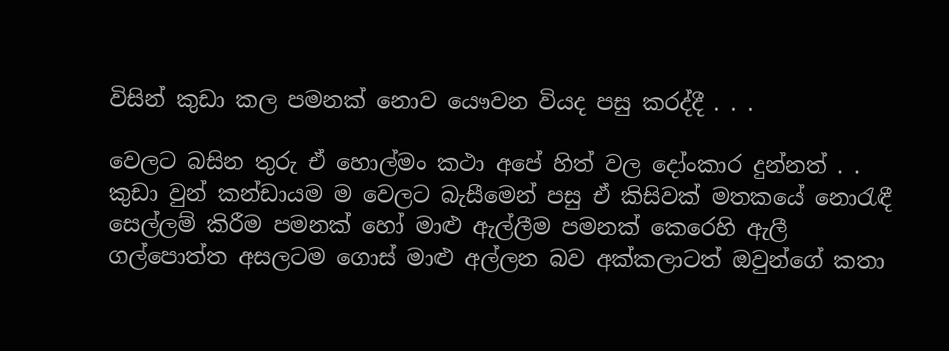විසින් කුඩා කල පමනක් නොව යෞවන වියද පසු කරද්දී . . .

වෙලට බසින තුරු ඒ හොල්මං කථා අපේ හිත් වල දෝංකාර දුන්නත් . . කුඩා වුන් කන්ඩායම ම වෙලට බැසීමෙන් පසු ඒ කිසිවක් මතකයේ නොරැඳී සෙල්ලම් කිරීම පමනක් හෝ මාළු ඇල්ලීම පමනක් කෙරෙහි ඇලී ගල්පොත්ත අසලටම ගොස් මාළු අල්ලන බව අක්කලාටත් ඔවුන්ගේ කතා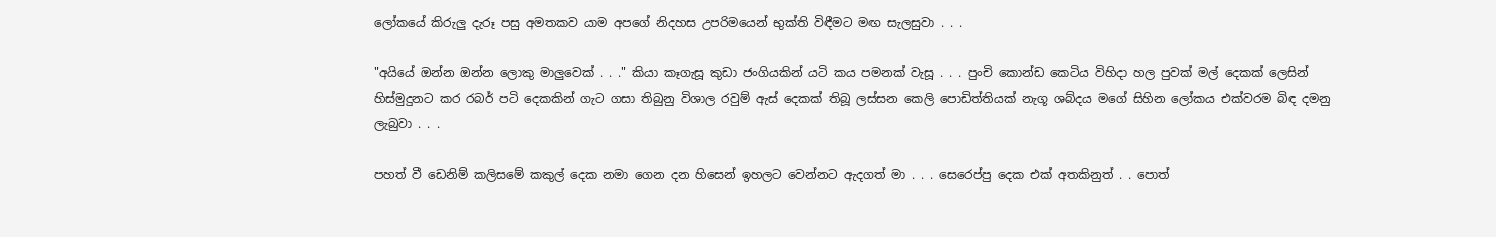ලෝකයේ කිරුලු දැරූ පසු අමතකව යාම අපගේ නිදහස උපරිමයෙන් භුක්ති විඳීමට මඟ සැලසුවා . . .

"අයියේ ඔන්න ඔන්න ලොකු මාලුවෙක් . . ." කියා කෑගැසූ කුඩා ජංගියකින් යටි කය පමනක් වැසූ . . . පුංචි කොන්ඩ කෙටිය විහිදා හල පුවක් මල් දෙකක් ලෙසින් හිස්මුදුනට කර රබර් පටි දෙකකින් ගැට ගසා තිබුනු විශාල රවුම් ඇස් දෙකක් තිබූ ලස්සන කෙලි පොඩිත්තියක් නැගූ ශබ්දය මගේ සිහින ලෝකය එක්වරම බිඳ දමනු ලැබුවා . . .

පහත් වී ඩෙනිම් කලිසමේ කකුල් දෙක නමා ගෙන දන හිසෙන් ඉහලට වෙන්නට ඇදගත් මා . . . සෙරෙප්පු දෙක එක් අතකිනුත් . . පොත්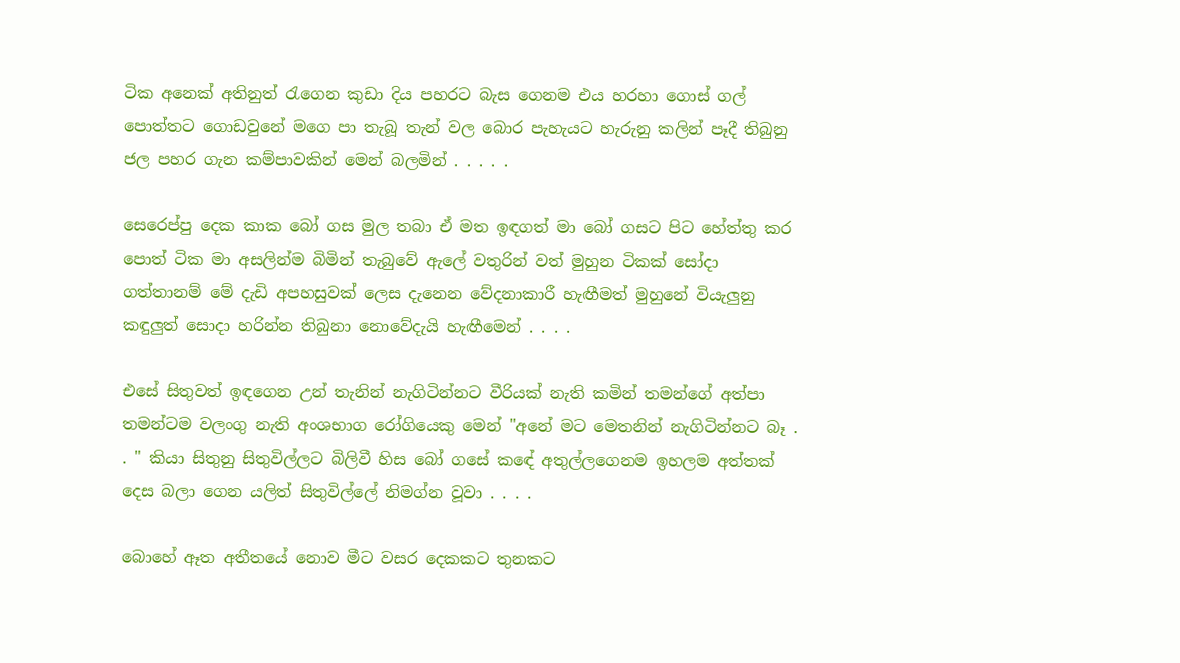ටික අනෙක් අතිනුත් රැගෙන කුඩා දිය පහරට බැස ගෙනම එය හරහා ගොස් ගල් පොත්තට ගොඩවුනේ මගෙ පා තැබූ තැන් වල බොර පැහැයට හැරුනු කලින් පෑදී තිබුනු ජල පහර ගැන කම්පාවකින් මෙන් බලමින් . . . . .

සෙරෙප්පු දෙක කාක බෝ ගස මුල තබා ඒ මත ඉඳගත් මා බෝ ගසට පිට හේත්තු කර පොත් ටික මා අසලින්ම බිමින් තැබුවේ ඇලේ වතුරින් වත් මුහුන ටිකක් සෝදා ගත්තානම් මේ දැඩි අපහසුවක් ලෙස දැනෙන වේදනාකාරී හැඟීමත් මුහුනේ වියැලුනු කඳුලුත් සොදා හරින්න තිබුනා නොවේදැයි හැඟීමෙන් . . . .

එසේ සිතුවත් ඉඳගෙන උන් තැනින් නැගිටින්නට වීරියක් නැති කමින් තමන්ගේ අත්පා තමන්ටම වලංගු නැති අංශභාග රෝගියෙකු මෙන් "අනේ මට මෙතනින් නැගිටින්නට බෑ . . " කියා සිතුනු සිතුවිල්ලට බිලිවී හිස බෝ ගසේ කඳේ අතුල්ලගෙනම ඉහලම අත්තක් දෙස බලා ගෙන යලිත් සිතුවිල්ලේ නිමග්න වූවා . . . .

බොහේ ඈත අතීතයේ නොව මීට වසර දෙකකට තුනකට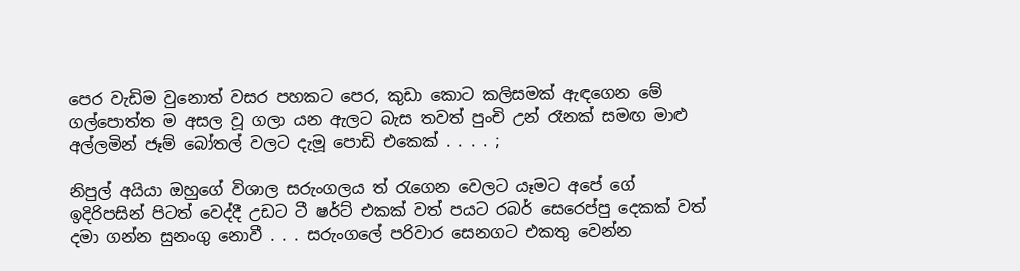පෙර වැඩිම වුනොත් වසර පහකට පෙර, කුඩා කොට කලිසමක් ඇඳගෙන මේ ගල්පොත්ත ම අසල වූ ගලා යන ඇලට බැස තවත් පුංචි උන් රෑනක් සමඟ මාළු අල්ලමින් ජෑම් බෝතල් වලට දැමූ පොඩි එකෙක් . . . . ;

නිපුල් අයියා ඔහුගේ විශාල සරුංගලය ත් රැගෙන වෙලට යෑමට අපේ ගේ ඉදිරිපසින් පිටත් වෙද්දී උඩට ටී ෂර්ට් එකක් වත් පයට රබර් සෙරෙප්පු දෙකක් වත් දමා ගන්න සුනංගු නොවී . . . සරුංගලේ පරිවාර සෙනගට එකතු වෙන්න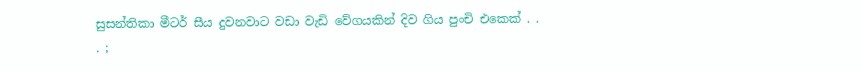සුසන්තිකා මීටර් සීය දුවනවාට වඩා වැඩි වේගයකින් දිව ගිය පුංචි එකෙක් . . . ;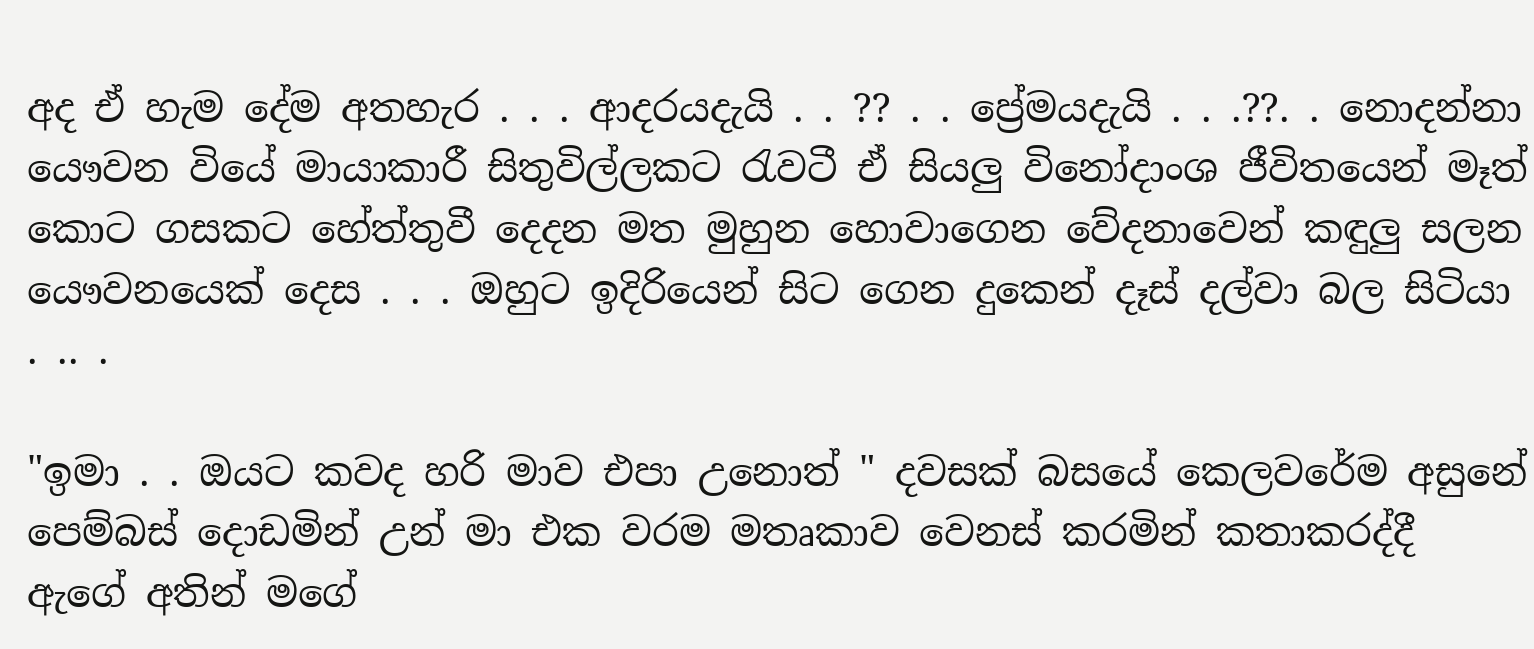අද ඒ හැම දේම අතහැර . . . ආදරයදැයි . . ?? . . ප්‍රේමයදැයි . . .??. . නොදන්නා යෞවන වියේ මායාකාරී සිතුවිල්ලකට රැවටී ඒ සියලු විනෝදාංශ ජීවිතයෙන් මෑත් කොට ගසකට හේත්තුවී දෙදන මත මුහුන හොවාගෙන වේදනාවෙන් කඳුලු සලන යෞවනයෙක් දෙස . . . ඔහුට ඉදිරියෙන් සිට ගෙන දුකෙන් දෑස් දල්වා බල සිටියා . .. .

"ඉමා . . ඔයට කවද හරි මාව එපා උනොත් " දවසක් බසයේ කෙලවරේම අසුනේ පෙම්බස් දොඩමින් උන් මා එක වරම මතෘකාව වෙනස් කරමින් කතාකරද්දී ඇගේ අතින් මගේ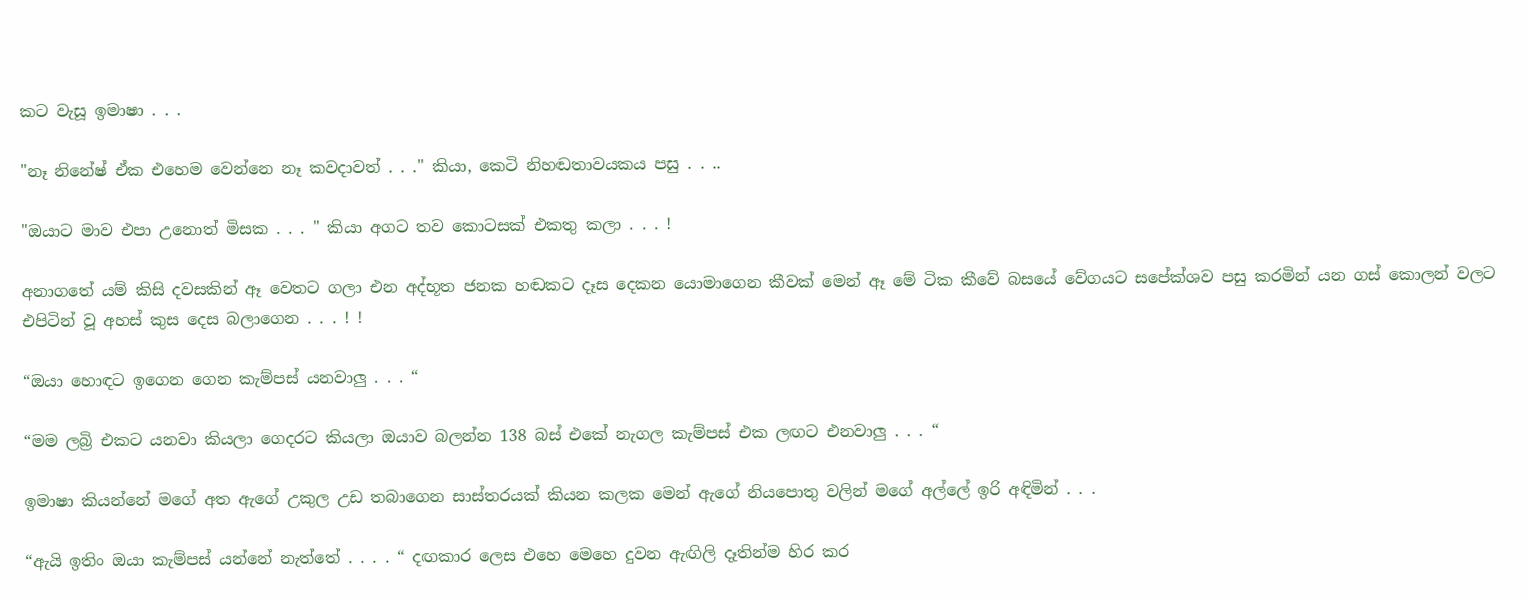කට වැසූ ඉමාෂා . . .

"නෑ නිනේෂ් ඒක එහෙම වෙන්නෙ නෑ කවදාවත් . . ." කියා, කෙටි නිහඬතාවයකය පසු . . ..

"ඔයාට මාව එපා උනොත් මිසක . . . " කියා අගට තව කොටසක් එකතු කලා . . . !

අනාගතේ යම් කිසි දවසකින් ඈ වෙතට ගලා එන අද්භූත ජනක හඬකට දෑස දෙකන යොමාගෙන කීවක් මෙන් ඈ මේ ටික කීවේ බසයේ වේගයට සපේක්ශව පසු කරමින් යන ගස් කොලන් වලට එපිටින් වූ අහස් කුස දෙස බලාගෙන . . . ! !

“ඔයා හොඳට ඉගෙන ගෙන කැම්පස් යනවාලු . . . “

“මම ලබ්‍රි එකට යනවා කියලා ගෙදරට කියලා ඔයාව බලන්න 138 බස් එකේ නැගල කැම්පස් එක ලඟට එනවාලු . . . “

ඉමාෂා කියන්නේ මගේ අත ඇගේ උකුල උඩ තබාගෙන සාස්තරයක් කියන කලක මෙන් ඇගේ නියපොතු වලින් මගේ අල්ලේ ඉරි අඳිමින් . . .

“ඇයි ඉතිං ඔයා කැම්පස් යන්නේ නැත්තේ . . . . “ දඟකාර ලෙස එහෙ මෙහෙ දුවන ඇඟිලි දෑතින්ම හිර කර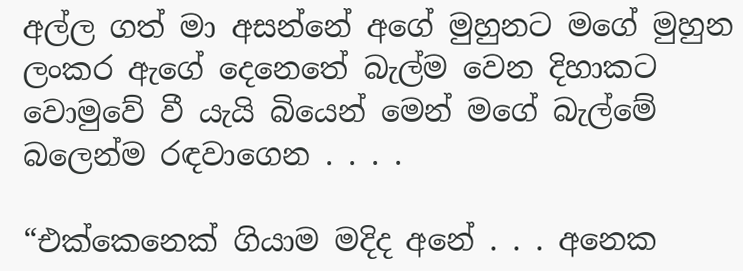අල්ල ගත් මා අසන්නේ අගේ මුහුනට මගේ මුහුන ලංකර ඇගේ දෙනෙතේ බැල්ම වෙන දිහාකට වොමුවේ වී යැයි බියෙන් මෙන් මගේ බැල්මේ බලෙන්ම රඳවාගෙන . . . .

“එක්කෙනෙක් ගියාම මදිද අනේ . . . අනෙක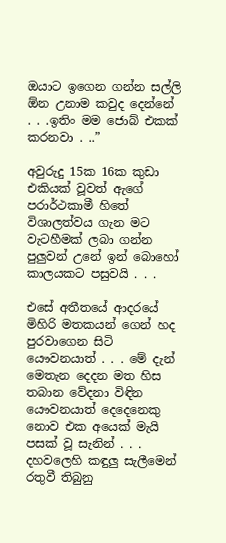ඔයාට ඉගෙන ගන්න සල්ලි ඕන උනාම කවුද දෙන්නේ . . .ඉතිං මම ජොබ් එකක් කරනවා . ..”

අවුරුදු 15ක 16ක කුඩා එකියක් වූවත් ඇගේ පරාර්ථකාමී හිතේ විශාලත්වය ගැන මට වැටහීමක් ලබා ගන්න පුලුවන් උනේ ඉන් බොහෝ කාලයකට පසුවයි . . .

එසේ අතීතයේ ආදරයේ මිහිරි මතකයන් ගෙන් හද පුරවාගෙන සිටි යෞවනයාත් . . . මේ දැන් මෙතැන දෙදන මත හිස තබාන වේදනා විඳින යෞවනයාත් දෙදෙනෙකු නොව එක අයෙක් මැයි පසක් වූ සැනින් . . . දහවලෙහි කඳුලු සැලීමෙන් රතුවී තිබුනු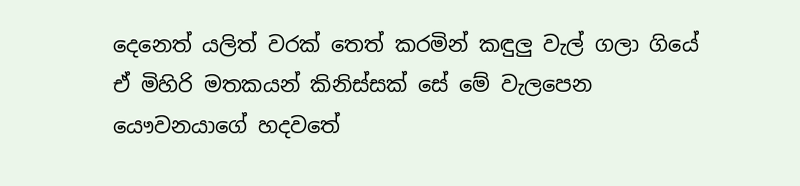දෙනෙත් යලිත් වරක් තෙත් කරමින් කඳුලු වැල් ගලා ගියේ ඒ මිහිරි මතකයන් කිනිස්සක් සේ මේ වැලපෙන යෞවනයාගේ හදවතේ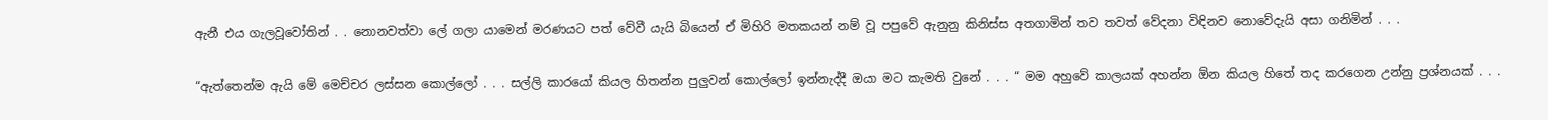ඇනී එය ගැලවූවෝතින් . . නොනවත්වා ලේ ගලා යාමෙන් මරණයට පත් වේවී යැයි බියෙන් ඒ මිහිරි මතකයන් නම් වූ පපුවේ ඇනුනු කිනිස්ස අතගාමින් තව තවත් වේදනා විඳිනව නොවේදැයි අසා ගනිමින් . . .

“ඇත්තෙන්ම ඇයි මේ මෙච්චර ලස්සන කොල්ලෝ . . . සල්ලි කාරයෝ කියල හිතන්න පුලුවන් කොල්ලෝ ඉන්නැද්දී ඔයා මට කැමති වුනේ . . . “ මම අහුවේ කාලයක් අහන්න ඕන කියල හිතේ තද කරගෙන උන්නු ප්‍රශ්නයක් . . .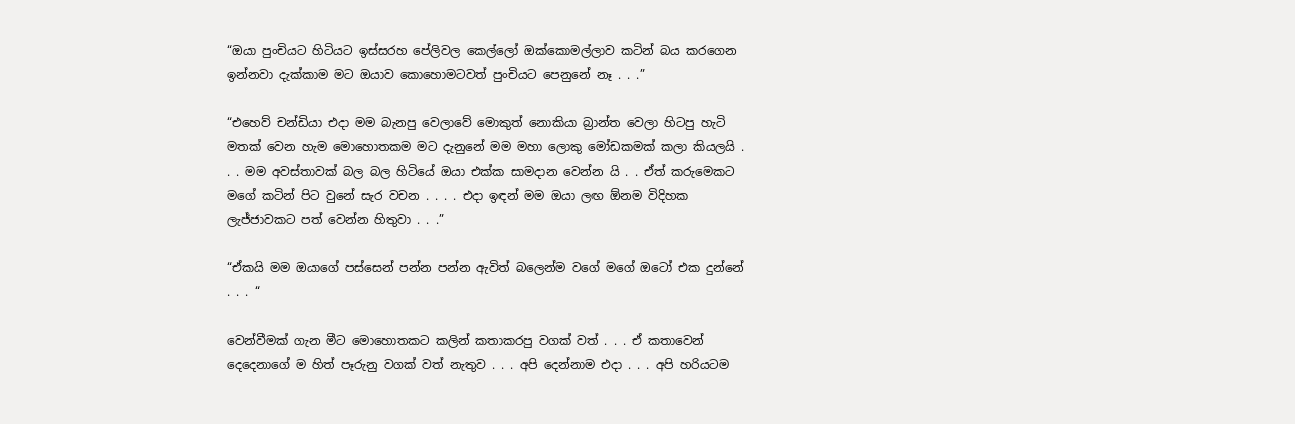“ඔයා පුංචියට හිටියට ඉස්සරහ පේලිවල කෙල්ලෝ ඔක්කොමල්ලාව කටින් බය කරගෙන ඉන්නවා දැක්කාම මට ඔයාව කොහොමටවත් පුංචියට පෙනුනේ නෑ . . .”

“එහෙව් චන්ඩියා එදා මම බැනපු වෙලාවේ මොකුත් නොකියා බ්‍රාන්ත වෙලා හිටපු හැටි මතක් වෙන හැම මොහොතකම මට දැනුනේ මම මහා ලොකු මෝඩකමක් කලා කියලයි . . . මම අවස්තාවක් බල බල හිටියේ ඔයා එක්ක සාමදාන වෙන්න යි . . ඒත් කරුමෙකට මගේ කටින් පිට වුනේ සැර වචන . . . . එදා ඉඳන් මම ඔයා ලඟ ඕනම විදිහක ලැජ්ජාවකට පත් වෙන්න හිතුවා . . .”

“ඒකයි මම ඔයාගේ පස්සෙන් පන්න පන්න ඇවිත් බලෙන්ම වගේ මගේ ඔටෝ එක දුන්නේ . . . “

වෙන්වීමක් ගැන මීට මොහොතකට කලින් කතාකරපු වගක් වත් . . . ඒ කතාවෙන් දෙදෙනාගේ ම හිත් පෑරුනු වගක් වත් නැතුව . . . අපි දෙන්නාම එදා . . . අපි හරියටම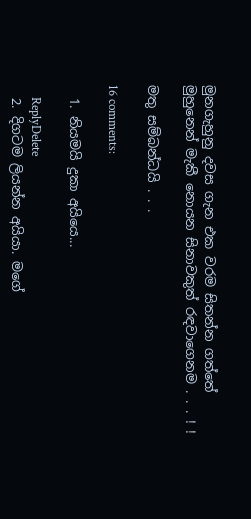මුනගැහුනු දවස ගැන එක වරම සිතන්න ගත්තේ මුහුනෙන් මැකී නොයන සිනාවකුත් රඳවාගෙනම . . . ! !

මතු සම්බන්ධයි . . .

16 comments:

  1. නියමයි දුකා අයියෙ...

    ReplyDelete
  2. දිගටම ලියන්න අයියා. මගේ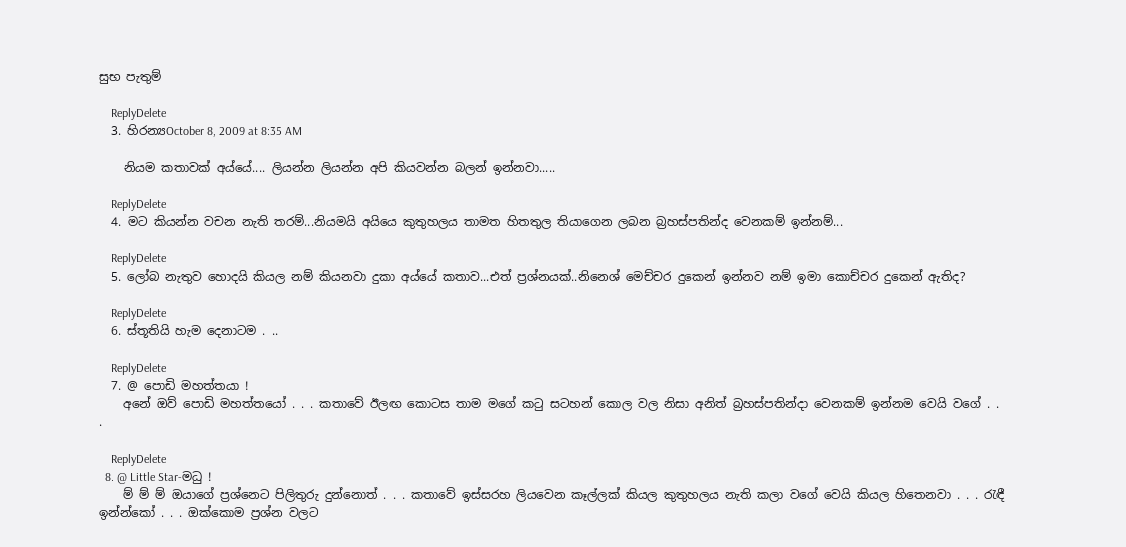සුභ පැතුම්

    ReplyDelete
  3. හිරන්‍යOctober 8, 2009 at 8:35 AM

    නියම කතාවක් අය්යේ.... ලියන්න ලියන්න අපි කියවන්න බලන් ඉන්නවා.....

    ReplyDelete
  4. මට කියන්න වචන නැති තරම්...නියමයි අයියෙ කුතුහලය තාමත හිතතුල තියාගෙන ලබන බ්‍රහස්පතින්ද වෙනකම් ඉන්නම්...

    ReplyDelete
  5. ලෝබ නැතුව හොදයි කියල නම් කියනවා දුකා අය්යේ කතාව...එත් ප්‍රශ්නයක්..නිනෙශ් මෙච්චර දුකෙන් ඉන්නව නම් ඉමා කොච්චර දුකෙන් ඇතිද?

    ReplyDelete
  6. ස්තූතියි හැම දෙනාටම . ..

    ReplyDelete
  7. @ පොඩි මහත්තයා !
    අනේ ඔව් පොඩි මහත්තයෝ . . . කතාවේ ඊලඟ කොටස තාම මගේ කටු සටහන් කොල වල නිසා අනිත් බ්‍රහස්පතින්දා වෙනකම් ඉන්නම වෙයි වගේ . . .

    ReplyDelete
  8. @ Little Star-මධු !
    ම් ම් ම් ඔයාගේ ප්‍රශ්නෙට පිලිතුරු දුන්නොත් . . . කතාවේ ඉස්සරහ ලියවෙන කෑල්ලක් කියල කුතුහලය නැති කලා වගේ වෙයි කියල හිතෙනවා . . . රැඳී ඉන්න්කෝ . . . ඔක්කොම ප්‍රශ්න වලට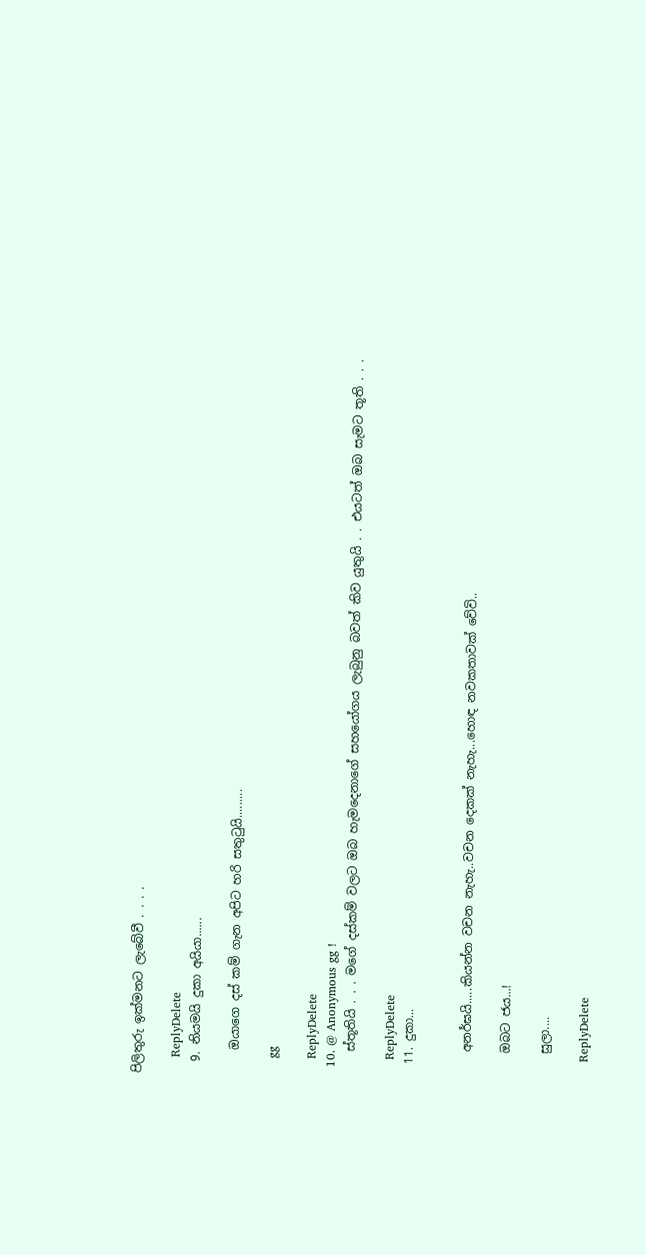පිලිතුරු ඉක්මනට ලැබේවී . . . .

    ReplyDelete
  9. නියමයි දුකා අයියා......

    ඔයාගෙ දස් කම් ගැන අපිට හරි සතුටුයි.........

    gg

    ReplyDelete
  10. @ Anonymous gg !
    ස්තූතියි . . . මගේ දස්කම් වලට ඔබ හැමදෙනාගේ සහයෝගය ලැබුනු බවත් කිව යුතුයි . . එයටත් ඔබ සැමට තූති . . .

    ReplyDelete
  11. දුකා...


    අනර්ඝයි.....කියන්න වචන නැහැ..වචන දෙකක් නැහැ...හොඳ නවකතාවක් වේවි..

    ඔබට ජය...!

    සුලා....

    ReplyDelete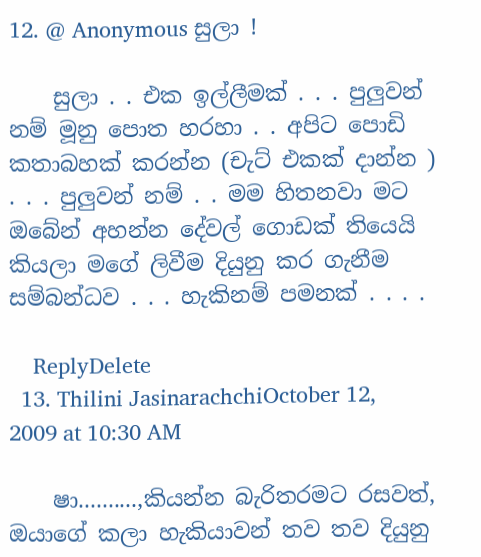12. @ Anonymous සුලා !

    සුලා . . එක ඉල්ලීමක් . . . පුලුවන් නම් මූනු පොත හරහා . . අපිට පොඩි කතාබහක් කරන්න (චැට් එකක් දාන්න ) . . . පුලුවන් නම් . . මම හිතනවා මට ඔබේන් අහන්න දේවල් ගොඩක් තියෙයි කියලා මගේ ලිවීම දියුනු කර ගැනීම සම්බන්ධව . . . හැකිනම් පමනක් . . . .

    ReplyDelete
  13. Thilini JasinarachchiOctober 12, 2009 at 10:30 AM

    ෂා..........,කියන්න බැරිතරමට රසවත්, ඔයාගේ කලා හැකියාවන් තව තව දියුනු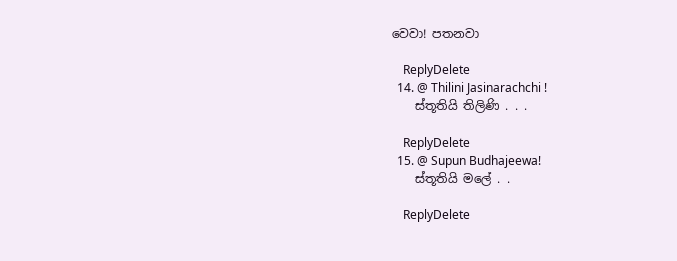වෙවා! පතනවා

    ReplyDelete
  14. @ Thilini Jasinarachchi !
    ස්තූතියි තිලිණි . . .

    ReplyDelete
  15. @ Supun Budhajeewa!
    ස්තූතියි මලේ . .

    ReplyDelete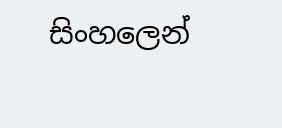සිංහලෙන්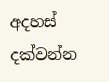අදහස් දක්වන්න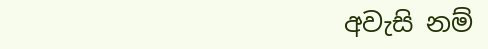අවැසි නම්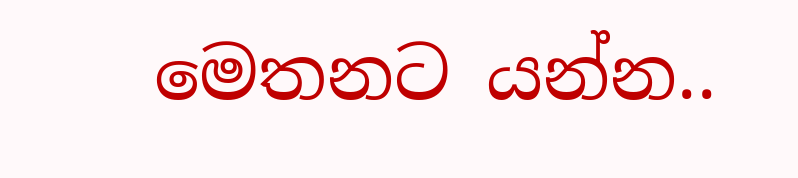මෙතනට යන්න..